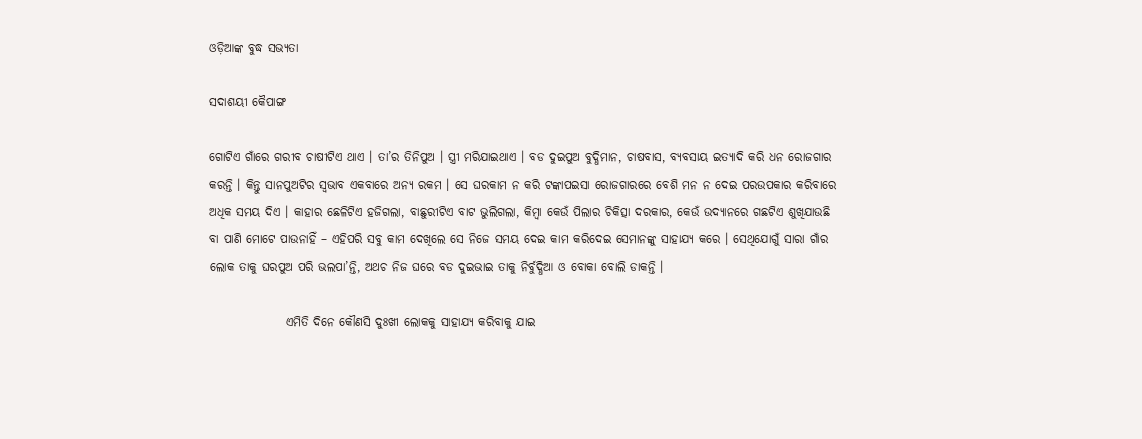ଓଡ଼ିଆଙ୍କ ବୁଦ୍ଧ ସଭ୍ୟତା

ସଦାଶୟୀ କୈପାଙ୍ଗ

ଗୋଟିଏ ଗାଁରେ ଗରୀବ ଚାଷୀଟିଏ ଥାଏ । ତା’ର ତିନିପୁଅ । ସ୍ତ୍ରୀ ମରିଯାଇଥାଏ । ବଡ ଦୁଇପୁଅ ବୁଦ୍ଧିମାନ, ଚାଷବାସ, ବ୍ୟବସାୟ ଇତ୍ୟାଦି କରି ଧନ ରୋଜଗାର କରନ୍ତି । କିନ୍ତୁ ସାନପୁଅଟିର ସ୍ୱଭାବ ଏକବାରେ ଅନ୍ୟ ରକମ । ସେ ଘରକାମ ନ କରି ଟଙ୍କାପଇସା ରୋଜଗାରରେ ବେଶି ମନ ନ ଦେଇ ପରଉପକାର କରିବାରେ ଅଧିକ ସମୟ ଦିଏ । କାହାର ଛେଳିଟିଏ ହଜିଗଲା, ବାଛୁରୀଟିଏ ବାଟ ଭୁଲିଗଲା, କିମ୍ବା କେଉଁ ପିଲାର ଚିକିତ୍ସା ଦରକାର, କେଉଁ ଉଦ୍ୟାନରେ ଗଛଟିଏ ଶୁଖିଯାଉଛି ବା ପାଣି ମୋଟେ ପାଉନାହିଁ – ଏହିପରି ସବୁ କାମ ଦେଖିଲେ ସେ ନିଜେ ସମୟ ଦେଇ କାମ କରିଦେଇ ସେମାନଙ୍କୁ ସାହାଯ୍ୟ କରେ । ସେଥିଯୋଗୁଁ ସାରା ଗାଁର ଲୋକ ତାକୁ ଘରପୁଅ ପରି ଭଲପା’ନ୍ତି, ଅଥଚ ନିଜ ଘରେ ବଡ ଦୁଇଭାଇ ତାକୁ ନିର୍ବୁଦ୍ଧିଆ ଓ ବୋକା ବୋଲି ଡାକନ୍ତି ।

                ଏମିତି ଦିନେ କୌଣସି ଦୁଃଖୀ ଲୋକକୁ ସାହାଯ୍ୟ କରିବାକୁ ଯାଇ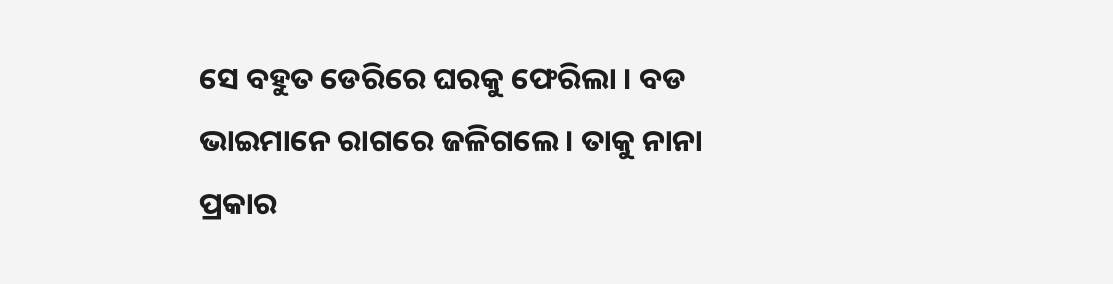ସେ ବହୁତ ଡେରିରେ ଘରକୁ ଫେରିଲା । ବଡ ଭାଇମାନେ ରାଗରେ ଜଳିଗଲେ । ତାକୁ ନାନା ପ୍ରକାର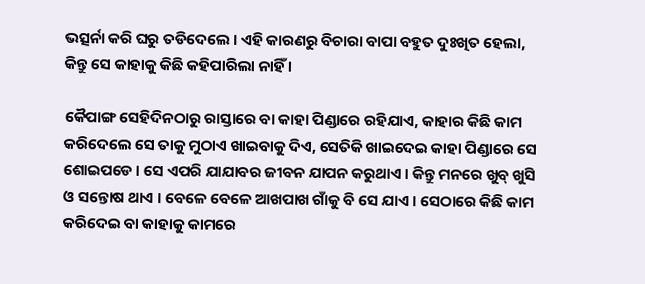ଭତ୍ସର୍ନା କରି ଘରୁ ତଡିଦେଲେ । ଏହି କାରଣରୁ ବିଚାରା ବାପା ବହୁତ ଦୁଃଖିତ ହେଲା, କିନ୍ତୁ ସେ କାହାକୁ କିଛି କହିପାରିଲା ନାହିଁ ।

କୈପାଙ୍ଗ ସେହିଦିନଠାରୁ ରାସ୍ତାରେ ବା କାହା ପିଣ୍ଡାରେ ରହିଯାଏ, କାହାର କିଛି କାମ କରିଦେଲେ ସେ ତାକୁ ମୁଠାଏ ଖାଇବାକୁ ଦିଏ, ସେତିକି ଖାଇଦେଇ କାହା ପିଣ୍ଡାରେ ସେ ଶୋଇପଡେ । ସେ ଏପରି ଯାଯାବର ଜୀବନ ଯାପନ କରୁଥାଏ । କିନ୍ତୁ ମନରେ ଖୁବ୍ ଖୁସି ଓ ସନ୍ତୋଷ ଥାଏ । ବେଳେ ବେଳେ ଆଖପାଖ ଗାଁକୁ ବି ସେ ଯାଏ । ସେଠାରେ କିଛି କାମ କରିଦେଇ ବା କାହାକୁ କାମରେ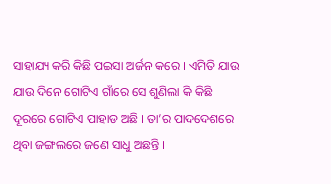ସାହାଯ୍ୟ କରି କିଛି ପଇସା ଅର୍ଜନ କରେ । ଏମିତି ଯାଉ ଯାଉ ଦିନେ ଗୋଟିଏ ଗାଁରେ ସେ ଶୁଣିଲା କି କିଛି ଦୂରରେ ଗୋଟିଏ ପାହାଡ ଅଛି । ତା’ର ପାଦଦେଶରେ ଥିବା ଜଙ୍ଗଲରେ ଜଣେ ସାଧୁ ଅଛନ୍ତି ।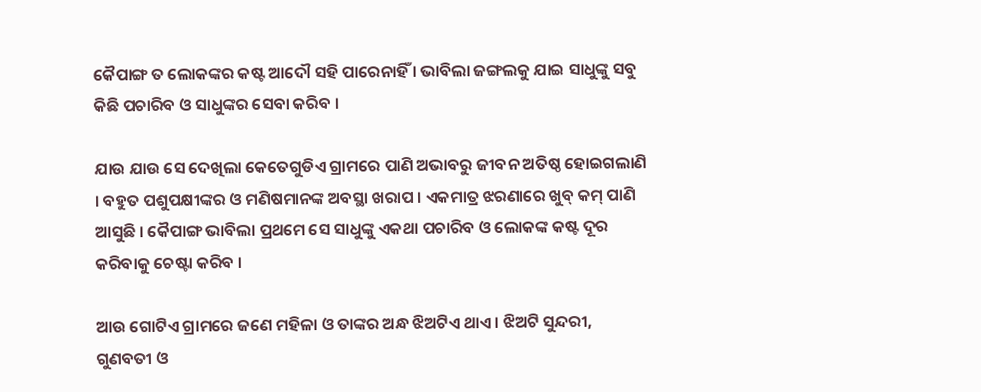କୈପାଙ୍ଗ ତ ଲୋକଙ୍କର କଷ୍ଟ ଆଦୌ ସହି ପାରେନାହିଁ । ଭାବିଲା ଜଙ୍ଗଲକୁ ଯାଇ ସାଧୁଙ୍କୁ ସବୁ କିଛି ପଚାରିବ ଓ ସାଧୁଙ୍କର ସେବା କରିବ ।

ଯାଉ ଯାଉ ସେ ଦେଖିଲା କେତେଗୁଡିଏ ଗ୍ରାମରେ ପାଣି ଅଭାବରୁ ଜୀବନ ଅତିଷ୍ଠ ହୋଇଗଲାଣି । ବହୁତ ପଶୁପକ୍ଷୀଙ୍କର ଓ ମଣିଷମାନଙ୍କ ଅବସ୍ଥା ଖରାପ । ଏକମାତ୍ର ଝରଣାରେ ଖୁବ୍ କମ୍ ପାଣି ଆସୁଛି । କୈପାଙ୍ଗ ଭାବିଲା ପ୍ରଥମେ ସେ ସାଧୁଙ୍କୁ ଏକଥା ପଚାରିବ ଓ ଲୋକଙ୍କ କଷ୍ଟ ଦୂର କରିବାକୁ ଚେଷ୍ଟା କରିବ ।

ଆଉ ଗୋଟିଏ ଗ୍ରାମରେ ଜଣେ ମହିଳା ଓ ତାଙ୍କର ଅନ୍ଧ ଝିଅଟିଏ ଥାଏ । ଝିଅଟି ସୁନ୍ଦରୀ, ଗୁଣବତୀ ଓ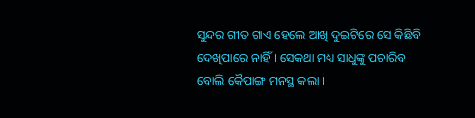ସୁନ୍ଦର ଗୀତ ଗାଏ ହେଲେ ଆଖି ଦୁଇଟିରେ ସେ କିଛିବି ଦେଖିପାରେ ନାହିଁ । ସେକଥା ମଧ୍ୟ ସାଧୁଙ୍କୁ ପଚାରିବ ବୋଲି କୈପାଙ୍ଗ ମନସ୍ଥ କଲା ।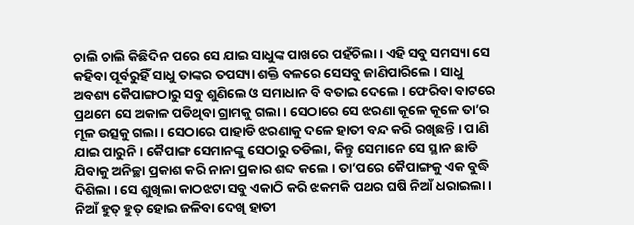ଚାଲି ଚାଲି କିଛିଦିନ ପରେ ସେ ଯାଇ ସାଧୁଙ୍କ ପାଖରେ ପହଁଚିଲା । ଏହି ସବୁ ସମସ୍ୟା ସେ କହିବା ପୂର୍ବରୁହିଁ ସାଧୁ ତାଙ୍କର ତପସ୍ୟା ଶକ୍ତି ବଳରେ ସେସବୁ ଜାଣିପାରିଲେ । ସାଧୁ ଅବଶ୍ୟ କୈପାଙ୍ଗଠାରୁ ସବୁ ଶୁଣିଲେ ଓ ସମାଧାନ ବି ବତାଇ ଦେଲେ । ଫେରିବା ବାଟରେ ପ୍ରଥମେ ସେ ଅକାଳ ପଡିଥିବା ଗ୍ରାମକୁ ଗଲା । ସେଠାରେ ସେ ଝରଣା କୂଳେ କୂଳେ ତା’ର ମୂଳ ଉତ୍ସକୁ ଗଲା । ସେଠାରେ ପାହାଡି ଝରଣାକୁ ଦଳେ ହାତୀ ବନ୍ଦ କରି ରଖିଛନ୍ତି । ପାଣି ଯାଇ ପାରୁନି । କୈପାଙ୍ଗ ସେମାନଙ୍କୁ ସେଠାରୁ ତଡିଲା, କିନ୍ତୁ ସେମାନେ ସେ ସ୍ଥାନ ଛାଡି ଯିବାକୁ ଅନିଚ୍ଛା ପ୍ରକାଶ କରି ନାନା ପ୍ରକାର ଶବ୍ଦ କଲେ । ତା’ପରେ କୈପାଙ୍ଗକୁ ଏକ ବୁଦ୍ଧି ଦିଶିଲା । ସେ ଶୁଖିଲା କାଠଝଟା ସବୁ ଏକାଠି କରି ଝକମକି ପଥର ଘଷି ନିଆଁ ଧରାଇଲା । ନିଆଁ ହୁତ୍ ହୁତ୍ ହୋଇ ଜଳିବା ଦେଖି ହାତୀ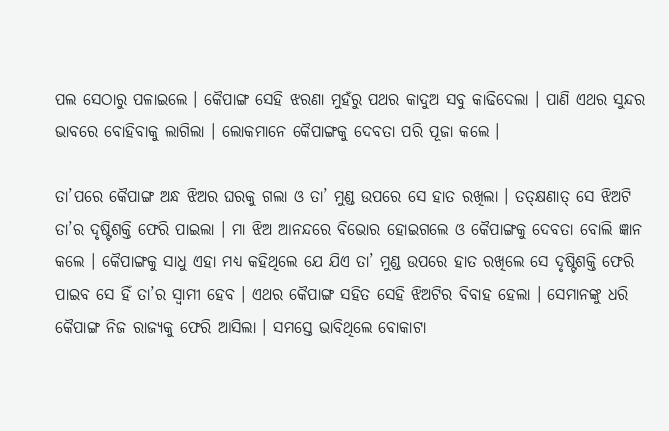ପଲ ସେଠାରୁ ପଳାଇଲେ । କୈପାଙ୍ଗ ସେହି ଝରଣା ମୁହଁରୁ ପଥର କାଦୁଅ ସବୁ କାଢିଦେଲା । ପାଣି ଏଥର ସୁନ୍ଦର ଭାବରେ ବୋହିବାକୁ ଲାଗିଲା । ଲୋକମାନେ କୈପାଙ୍ଗକୁ ଦେବତା ପରି ପୂଜା କଲେ ।

ତା’ପରେ କୈପାଙ୍ଗ ଅନ୍ଧ ଝିଅର ଘରକୁ ଗଲା ଓ ତା’ ମୁଣ୍ଡ ଉପରେ ସେ ହାତ ରଖିଲା । ତତ୍କ୍ଷଣାତ୍ ସେ ଝିଅଟି ତା’ର ଦୃଷ୍ଟିଶକ୍ତି ଫେରି ପାଇଲା । ମା ଝିଅ ଆନନ୍ଦରେ ବିଭୋର ହୋଇଗଲେ ଓ କୈପାଙ୍ଗକୁ ଦେବତା ବୋଲି ଜ୍ଞାନ କଲେ । କୈପାଙ୍ଗକୁ ସାଧୁ ଏହା ମଧ୍ୟ କହିଥିଲେ ଯେ ଯିଏ ତା’ ମୁଣ୍ଡ ଉପରେ ହାତ ରଖିଲେ ସେ ଦୃଷ୍ଟିଶକ୍ତି ଫେରି ପାଇବ ସେ ହିଁ ତା’ର ସ୍ୱାମୀ ହେବ । ଏଥର କୈପାଙ୍ଗ ସହିତ ସେହି ଝିଅଟିର ବିବାହ ହେଲା । ସେମାନଙ୍କୁ ଧରି କୈପାଙ୍ଗ ନିଜ ରାଜ୍ୟକୁ ଫେରି ଆସିଲା । ସମସ୍ତେ ଭାବିଥିଲେ ବୋକାଟା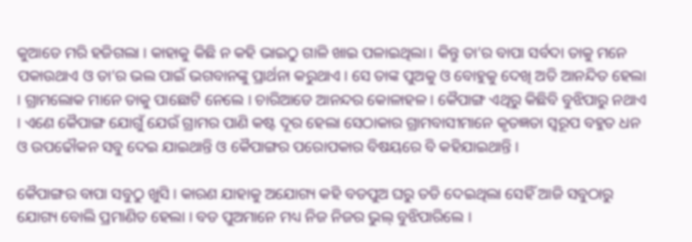କୁଆଡେ ମରି ହଜିଗଲା । କାହାକୁ କିଛି ନ କହି ଭାଇଠୁ ଗାଳି ଖାଇ ପଳାଇଥିଲା । କିନ୍ତୁ ତା’ର ବାପା ସର୍ବଦା ତାକୁ ମନେ ପକାଉଥାଏ ଓ ତା’ର ଭଲ ପାଇଁ ଭଗବାନଙ୍କୁ ପ୍ରାର୍ଥନା କରୁଥାଏ । ସେ ତାଙ୍କ ପୁଅକୁ ଓ ବୋହୁକୁ ଦେଖି ଅତି ଆନନ୍ଦିତ ହେଲା । ଗ୍ରାମଲୋକ ମାନେ ତାକୁ ପାଛୋଟି ନେଲେ । ଚାରିଆଡେ ଆନନ୍ଦର କୋଳାହଳ । କୈପାଙ୍ଗ ଏଥିରୁ କିଛିବି ବୁଝିପାରୁ ନଥାଏ । ଏଣେ କୈପାଙ୍ଗ ଯୋଗୁଁ ଯେଉଁ ଗ୍ରାମର ପାଣି କଷ୍ଟ ଦୂର ହେଲା ସେଠାକାର ଗ୍ରାମବାସୀମାନେ କୃତଜ୍ଞତା ସ୍ୱରୂପ ବହୁତ ଧନ ଓ ଉପଢୌକନ ସବୁ ଦେଇ ଯାଇଥାନ୍ତି ଓ କୈପାଙ୍ଗର ପରୋପକାର ବିଷୟରେ ବି କହିଯାଇଥାନ୍ତି ।

କୈପାଙ୍ଗର ବାପା ସବୁଠୁ ଖୁସି । କାରଣ ଯାହାକୁ ଅଯୋଗ୍ୟ କହି ବଡପୁଅ ଘରୁ ତଡି ଦେଇଥିଲା ସେହିଁ ଆଜି ସବୁଠାରୁ ଯୋଗ୍ୟ ବୋଲି ପ୍ରମାଣିତ ହେଲା । ବଡ ପୁଅମାନେ ମଧ୍ୟ ନିଜ ନିଜର ଭୁଲ୍ ବୁଝିପାରିଲେ ।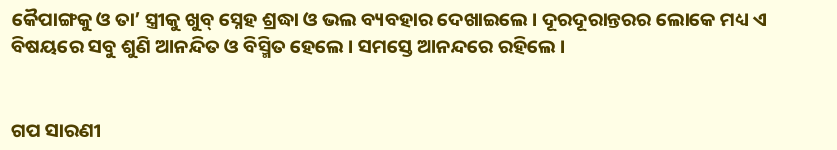କୈପାଙ୍ଗକୁ ଓ ତା’ ସ୍ତ୍ରୀକୁ ଖୁବ୍ ସ୍ନେହ ଶ୍ରଦ୍ଧା ଓ ଭଲ ବ୍ୟବହାର ଦେଖାଇଲେ । ଦୂରଦୂରାନ୍ତରର ଲୋକେ ମଧ୍ୟ ଏ ବିଷୟରେ ସବୁ ଶୁଣି ଆନନ୍ଦିତ ଓ ବିସ୍ମିତ ହେଲେ । ସମସ୍ତେ ଆନନ୍ଦରେ ରହିଲେ ।


ଗପ ସାରଣୀ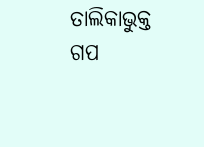ତାଲିକାଭୁକ୍ତ ଗପ